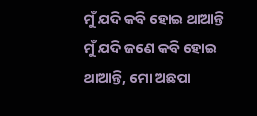ମୁଁ ଯଦି କବି ହୋଇ ଥାଆନ୍ତି
ମୁଁ ଯଦି ଜଣେ କବି ହୋଇ ଥାଆନ୍ତି, ମୋ ଅଛପା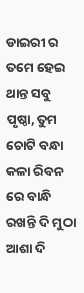ଡାଇରୀ ର ତମେ ହେଇ ଥାନ୍ତ ସବୁ ପୃଷ୍ଠା, ତୁମ ଚୋଟି ବନ୍ଧା କଳା ରିବନ ରେ ବାନ୍ଧି ରଖନ୍ତି ଦି ମୁଠା ଆଶା ଦି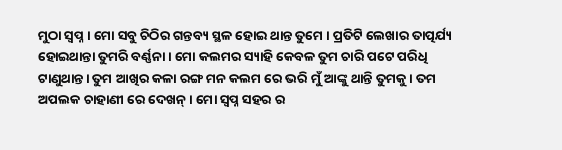ମୁଠା ସ୍ବପ୍ନ । ମୋ ସବୁ ଚିଠିର ଗନ୍ତବ୍ୟ ସ୍ଥଳ ହୋଇ ଥାନ୍ତ ତୁମେ । ପ୍ରତିଟି ଲେଖାର ତାତ୍ପର୍ଯ୍ୟ ହୋଇଥାନ୍ତା ତୁମରି ବର୍ଣ୍ଣନା । ମୋ କଲମର ସ୍ୟାହି କେବଳ ତୁମ ଚାରି ପଟେ ପରିଧି ଟାଣୁଥାନ୍ତ। ତୁମ ଆଖିର କଳା ରଙ୍ଗ ମନ କଲମ ରେ ଭରି ମୁଁ ଆଙ୍କୁ ଥାନ୍ତି ତୁମକୁ । ତମ ଅପଲକ ଚାହାଣୀ ରେ ଦେଖନ୍। ମୋ ସ୍ୱପ୍ନ ସହର ର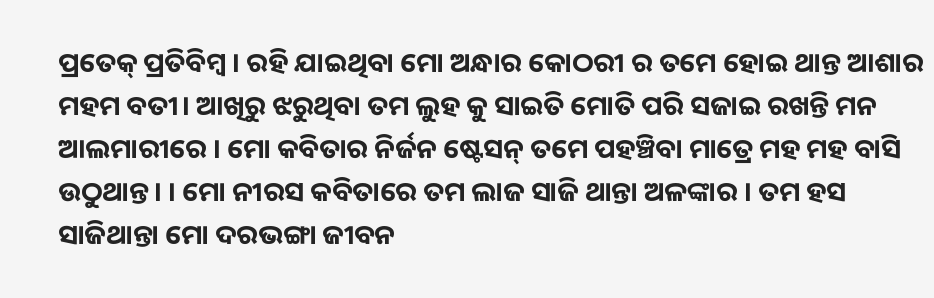ପ୍ରତେକ୍ ପ୍ରତିବିମ୍ବ । ରହି ଯାଇଥିବା ମୋ ଅନ୍ଧାର କୋଠରୀ ର ତମେ ହୋଇ ଥାନ୍ତ ଆଶାର ମହମ ବତୀ। ଆଖିରୁ ଝରୁଥିବା ତମ ଲୁହ କୁ ସାଇତି ମୋତି ପରି ସଜାଇ ରଖନ୍ତି ମନ ଆଲମାରୀରେ । ମୋ କବିତାର ନିର୍ଜନ ଷ୍ଟେସନ୍ ତମେ ପହଞ୍ଚିବା ମାତ୍ରେ ମହ ମହ ବାସି ଉଠୁଥାନ୍ତ। । ମୋ ନୀରସ କବିତାରେ ତମ ଲାଜ ସାଜି ଥାନ୍ତା ଅଳଙ୍କାର । ତମ ହସ ସାଜିଥାନ୍ତା ମୋ ଦରଭଙ୍ଗା ଜୀବନ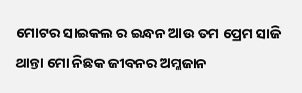ମୋଟର ସାଇକଲ ର ଇନ୍ଧନ ଆଉ ତମ ପ୍ରେମ ସାଜି ଥାନ୍ତା ମୋ ନିଛକ ଜୀବନର ଅମ୍ଳଜାନ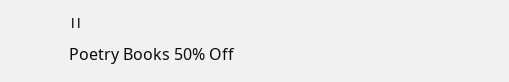।।
Poetry Books 50% Off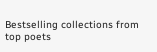Bestselling collections from top poets